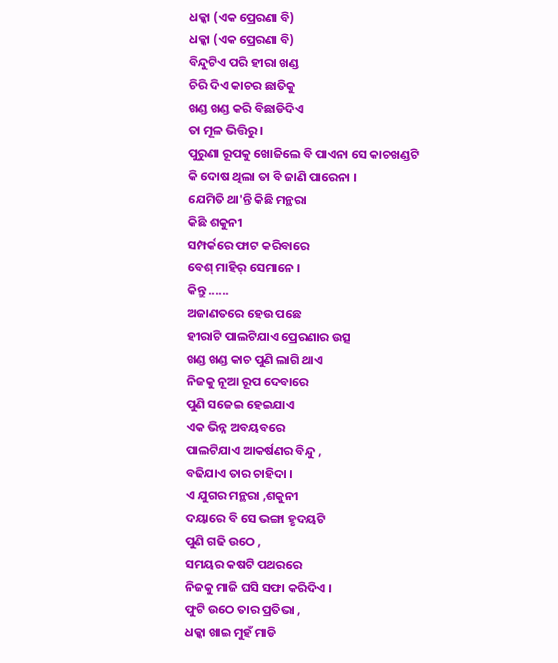ଧକ୍କା (ଏକ ପ୍ରେରଣା ବି)
ଧକ୍କା (ଏକ ପ୍ରେରଣା ବି)
ବିନ୍ଦୁଟିଏ ପରି ହୀରା ଖଣ୍ଡ
ଚିରି ଦିଏ କାଚର ଛାତିକୁ
ଖଣ୍ଡ ଖଣ୍ଡ କରି ବିଛାଡିଦିଏ
ତା ମୂଳ ଭିତ୍ତିରୁ ।
ପୁରୁଣା ରୂପକୁ ଖୋଜିଲେ ବି ପାଏନା ସେ କାଚଖଣ୍ଡଟି
କି ଦୋଷ ଥିଲା ତା ବି ଜାଣି ପାରେନା ।
ଯେମିତି ଥା'ନ୍ତି କିଛି ମନ୍ଥରା
କିଛି ଶକୁନୀ
ସମ୍ପର୍କରେ ଫାଟ କରିବାରେ
ବେଶ୍ ମାହିର୍ ସେମାନେ ।
କିନ୍ତୁ ......
ଅଜାଣତରେ ହେଉ ପଛେ
ହୀରାଟି ପାଲଟିଯାଏ ପ୍ରେରଣାର ଉତ୍ସ
ଖଣ୍ଡ ଖଣ୍ଡ କାଚ ପୁଣି ଲାଗି ଥାଏ
ନିଜକୁ ନୂଆ ରୂପ ଦେବାରେ
ପୁଣି ସଜେଇ ହେଇଯାଏ
ଏକ ଭିନ୍ନ ଅବୟବରେ
ପାଲଟିଯାଏ ଆକର୍ଷଣର ବିନ୍ଦୁ ,
ବଢିଯାଏ ତାର ଚାହିଦା ।
ଏ ଯୁଗର ମନ୍ଥରା ,ଶକୁନୀ
ଦୟାରେ ବି ସେ ଭଙ୍ଗା ହୃଦୟଟି
ପୁଣି ଗଢି ଉଠେ ,
ସମୟର କଷଟି ପଥରରେ
ନିଜକୁ ମାଜି ଘସି ସଫା କରିଦିଏ ।
ଫୁଟି ଉଠେ ତାର ପ୍ରତିଭା ,
ଧକ୍କା ଖାଇ ମୁହଁ ମାଡି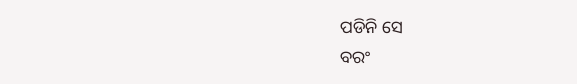ପଡିନି ସେ
ବରଂ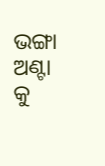ଭଙ୍ଗା ଅଣ୍ଟା କୁ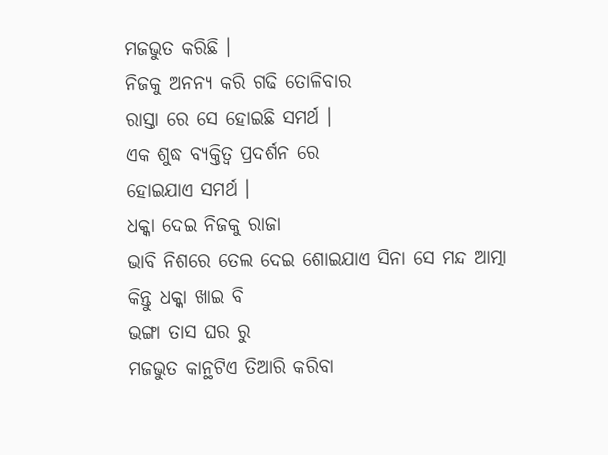ମଜଭୁତ କରିଛି ।
ନିଜକୁ ଅନନ୍ୟ କରି ଗଢି ତୋଳିବାର
ରାସ୍ତା ରେ ସେ ହୋଇଛି ସମର୍ଥ ।
ଏକ ଶୁଦ୍ଧ ବ୍ୟକ୍ତିତ୍ବ ପ୍ରଦର୍ଶନ ରେ
ହୋଇଯାଏ ସମର୍ଥ ।
ଧକ୍କା ଦେଇ ନିଜକୁ ରାଜା
ଭାବି ନିଶରେ ତେଲ ଦେଇ ଶୋଇଯାଏ ସିନା ସେ ମନ୍ଦ ଆତ୍ମା
କିନ୍ତୁ ଧକ୍କା ଖାଇ ବି
ଭଙ୍ଗା ତାସ ଘର ରୁ
ମଜଭୁତ କାନ୍ଥଟିଏ ତିଆରି କରିବା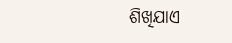ଶିଖିଯାଏ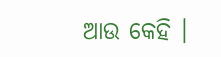ଆଉ କେହି ।